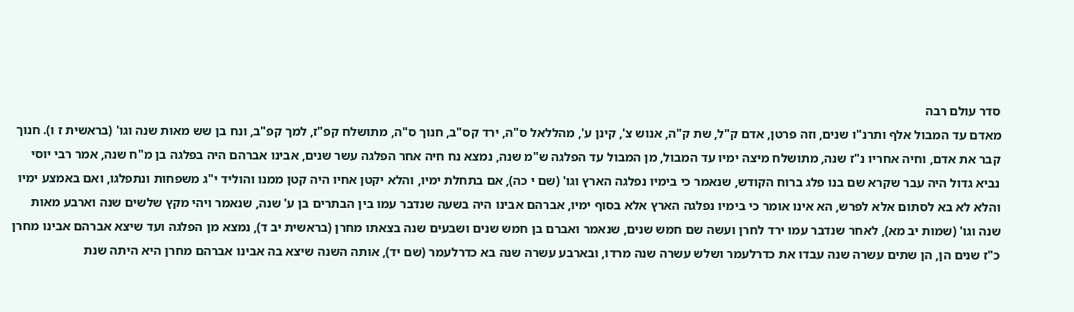סדר עולם רבה
מאדם עד המבול אלף ותרנ"ו שנים, וזה פרטן, אדם ק"ל, שת ק"ה, אנוש צ', קינן ע', מהללאל ס"ה, ירד קס"ב, חנוך ס"ה, מתושלח קפ"ז, למך קפ"ב, ונח בן שש מאות שנה וגו' (בראשית ז ו). חנוך קבר את אדם, וחיה אחריו נ"ז שנה, מתושלח מיצה ימיו עד המבול, מן המבול עד הפלגה ש"מ שנה, נמצא נח חיה אחר הפלגה עשר שנים, אבינו אברהם היה בפלגה בן מ"ח שנה, אמר רבי יוסי נביא גדול היה עבר שקרא שם בנו פלג ברוח הקודש, שנאמר כי בימיו נפלגה הארץ וגו' (שם י כה), אם בתחלת ימיו, והלא יקטן אחיו היה קטן ממנו והוליד י"ג משפחות ונתפלגו, ואם באמצע ימיו והלא לא בא לסתום אלא לפרש, הא אינו אומר כי בימיו נפלגה הארץ אלא בסוף ימיו, אברהם אבינו היה בשעה שנדבר עמו בין הבתרים בן ע' שנה, שנאמר ויהי מקץ שלשים שנה וארבע מאות שנה וגו' (שמות יב מא), לאחר שנדבר עמו ירד לחרן ועשה שם חמש שנים, שנאמר ואברם בן חמש שנים ושבעים שנה בצאתו מחרן (בראשית יב ד), נמצא מן הפלגה ועד שיצא אברהם אבינו מחרן כ"ז שנים הן, הן שתים עשרה שנה עבדו את כדרלעמר ושלש עשרה שנה מרדו, ובארבע עשרה שנה בא כדרלעמר (שם יד), אותה השנה שיצא בה אבינו אברהם מחרן היא היתה שנת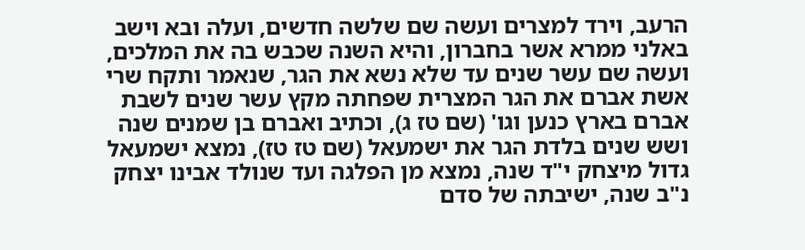הרעב, וירד למצרים ועשה שם שלשה חדשים, ועלה ובא וישב באלני ממרא אשר בחברון, והיא השנה שכבש בה את המלכים, ועשה שם עשר שנים עד שלא נשא את הגר, שנאמר ותקח שרי אשת אברם את הגר המצרית שפחתה מקץ עשר שנים לשבת אברם בארץ כנען וגו' (שם טז ג), וכתיב ואברם בן שמנים שנה ושש שנים בלדת הגר את ישמעאל (שם טז טז), נמצא ישמעאל גדול מיצחק י"ד שנה, נמצא מן הפלגה ועד שנולד אבינו יצחק נ"ב שנה, ישיבתה של סדם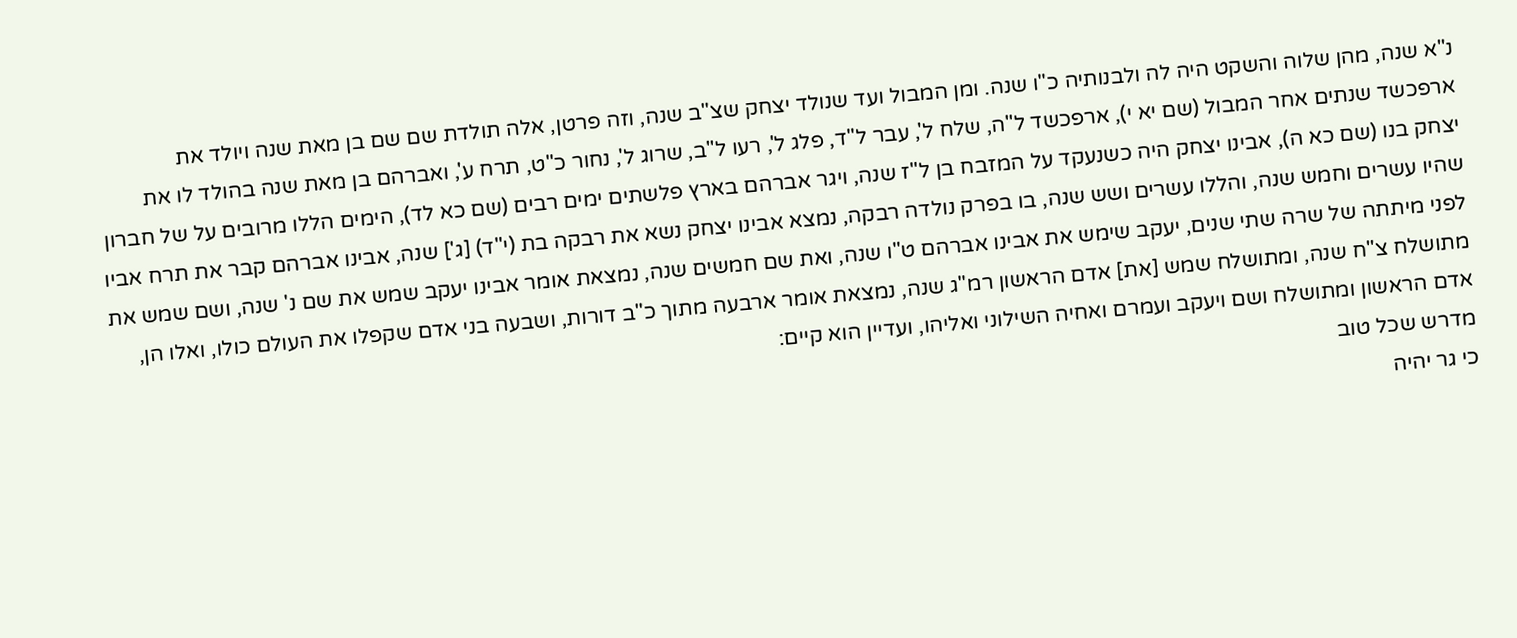נ"א שנה, מהן שלוה והשקט היה לה ולבנותיה כ"ו שנה. ומן המבול ועד שנולד יצחק שצ"ב שנה, וזה פרטן, אלה תולדת שם שם בן מאת שנה ויולד את ארפכשד שנתים אחר המבול (שם יא י), ארפכשד ל"ה, שלח ל', עבר ל"ד, פלג ל', רעו ל"ב, שרוג ל', נחור כ"ט, תרח ע', ואברהם בן מאת שנה בהולד לו את יצחק בנו (שם כא ה), אבינו יצחק היה כשנעקד על המזבח בן ל"ז שנה, ויגר אברהם בארץ פלשתים ימים רבים (שם כא לד), הימים הללו מרובים על של חברון שהיו עשרים וחמש שנה, והללו עשרים ושש שנה, בו בפרק נולדה רבקה, נמצא אבינו יצחק נשא את רבקה בת (י"ד) [ג'] שנה, אבינו אברהם קבר את תרח אביו לפני מיתתה של שרה שתי שנים, יעקב שימש את אבינו אברהם ט"ו שנה, ואת שם חמשים שנה, נמצאת אומר אבינו יעקב שמש את שם נ' שנה, ושם שמש את מתושלח צ"ח שנה, ומתושלח שמש [את] אדם הראשון רמ"ג שנה, נמצאת אומר ארבעה מתוך כ"ב דורות, ושבעה בני אדם שקפלו את העולם כולו, ואלו הן, אדם הראשון ומתושלח ושם ויעקב ועמרם ואחיה השילוני ואליהו, ועדיין הוא קיים:
מדרש שכל טוב
כי גר יהיה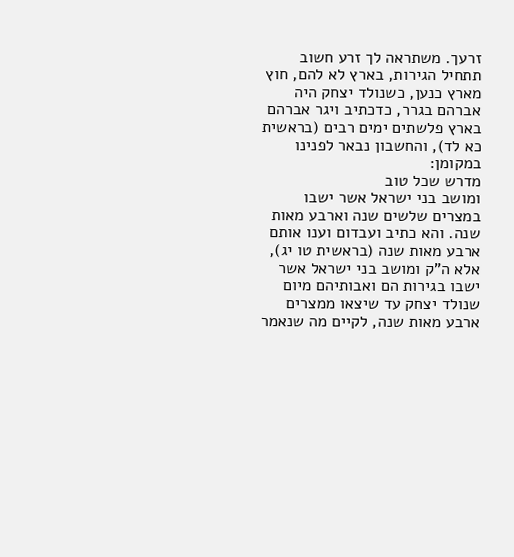זרעך. משתראה לך זרע חשוב תתחיל הגירות, בארץ לא להם, חוץ מארץ כנען, כשנולד יצחק היה אברהם בגרר, כדכתיב ויגר אברהם בארץ פלשתים ימים רבים (בראשית כא לד), והחשבון נבאר לפנינו במקומן:
מדרש שכל טוב
ומושב בני ישראל אשר ישבו במצרים שלשים שנה וארבע מאות שנה. והא כתיב ועבדום וענו אותם ארבע מאות שנה (בראשית טו יג), אלא ה"ק ומושב בני ישראל אשר ישבו בגירות הם ואבותיהם מיום שנולד יצחק עד שיצאו ממצרים ארבע מאות שנה, לקיים מה שנאמר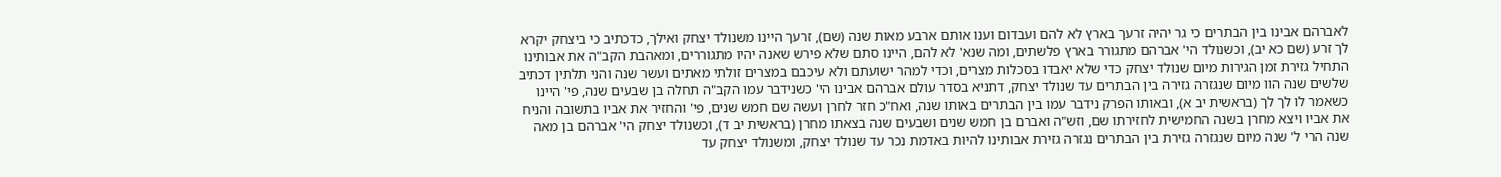לאברהם אבינו בין הבתרים כי גר יהיה זרעך בארץ לא להם ועבדום וענו אותם ארבע מאות שנה (שם), זרעך היינו משנולד יצחק ואילך, כדכתיב כי ביצחק יקרא לך זרע (שם כא יב), וכשנולד הי' אברהם מתגורר בארץ פלשתים, ומה שנא' לא להם, היינו סתם שלא פירש שאנה יהיו מתגוררים, ומאהבת הקב"ה את אבותינו התחיל גזירת זמן הגירות מיום שנולד יצחק כדי שלא יאבדו בסכלות מצרים, וכדי למהר ישועתם ולא עיכבם במצרים זולתי מאתים ועשר שנה והני תלתין דכתיב שלשים שנה הוו מיום שנגזרה גזירה בין הבתרים עד שנולד יצחק, דתניא בסדר עולם אברהם אבינו הי' כשנידבר עמו הקב"ה תחלה בן שבעים שנה, פי' היינו כשאמר לו לך לך (בראשית יב א), ובאותו הפרק נידבר עמו בין הבתרים באותו שנה, ואח"כ חזר לחרן ועשה שם חמש שנים, פי' והחזיר את אביו בתשובה והניח את אביו ויצא מחרן בשנה החמישית לחזירתו שם, וזש"ה ואברם בן חמש שנים ושבעים שנה בצאתו מחרן (בראשית יב ד), וכשנולד יצחק הי' אברהם בן מאה שנה הרי ל' שנה מיום שנגזרה גזירת בין הבתרים נגזרה גזירת אבותינו להיות באדמת נכר עד שנולד יצחק, ומשנולד יצחק עד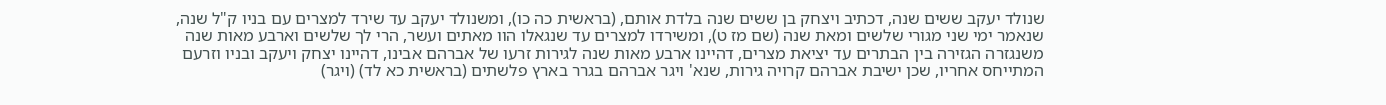שנולד יעקב ששים שנה, דכתיב ויצחק בן ששים שנה בלדת אותם, (בראשית כה כו), ומשנולד יעקב עד שירד למצרים עם בניו ק"ל שנה, שנאמר ימי שני מגורי שלשים ומאת שנה (שם מז ט), ומשירדו למצרים עד שנגאלו הוו מאתים ועשר, הרי לך שלשים וארבע מאות שנה משנגזרה הגזירה בין הבתרים עד יציאת מצרים, דהיינו ארבע מאות שנה לגירות זרעו של אברהם אבינו, דהיינו יצחק ויעקב ובניו וזרעם המתייחס אחריו, שכן ישיבת אברהם קרויה גירות, שנא' ויגר אברהם בגרר בארץ פלשתים (בראשית כא לד) (ויגר)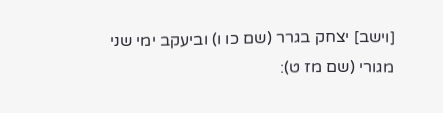[וישב] יצחק בגרר (שם כו ו) וביעקב ימי שני מגורי (שם מז ט):